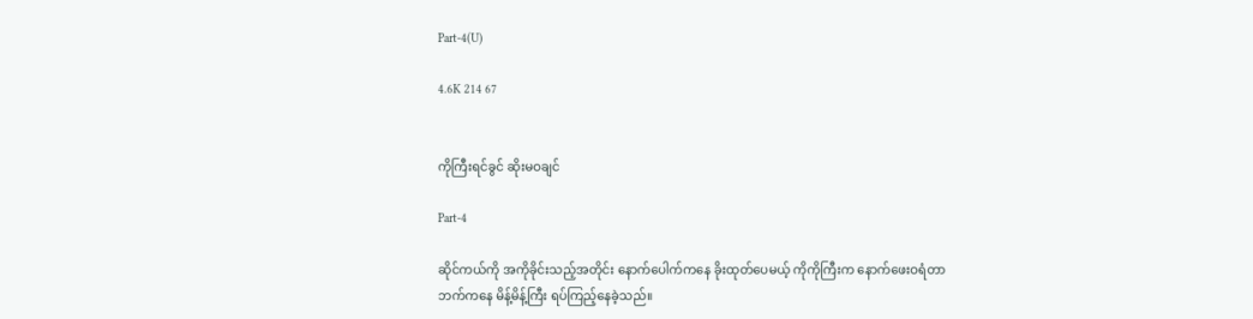Part-4(U)

4.6K 214 67


ကိုကြီးရင်ခွင် ဆိုးမဝချင်

Part-4

ဆိုင်ကယ်ကို အကိုခိုင်းသည့်အတိုင်း နောက်ပေါက်ကနေ ခိုးထုတ်ပေမယ့် ကိုကိုကြီးက နောက်ဖေးဝရံတာဘက်ကနေ မိန့်မိန့်ကြီး ရပ်ကြည့်နေခဲ့သည်။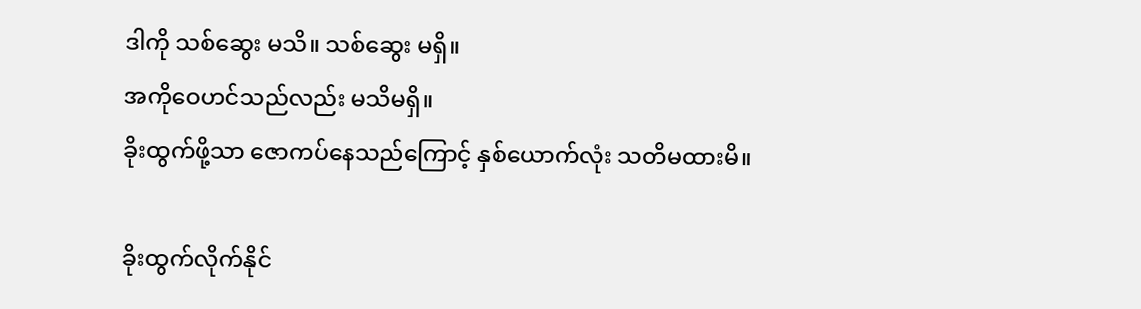ဒါကို သစ်ဆွေး မသိ။ သစ်ဆွေး မရှိ။
အကိုဝေဟင်သည်လည်း မသိမရှိ။
ခိုးထွက်ဖို့သာ ဇောကပ်နေသည်ကြောင့် နှစ်ယောက်လုံး သတိမထားမိ။

ခိုးထွက်လိုက်နိုင်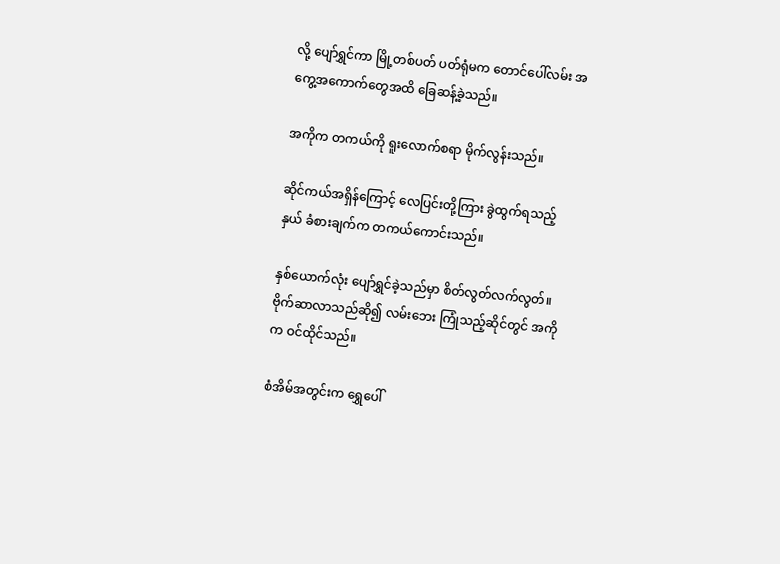လို့ ပျော်ရွှင်ကာ မြို့တစ်ပတ် ပတ်ရုံမက တောင်ပေါ်လမ်း အကွေ့အကောက်တွေအထိ ခြေဆန့်ခဲ့သည်။

အကိုက တကယ်ကို ရူးလောက်စရာ မိုက်လွန်းသည်။

ဆိုင်ကယ်အရှိန်ကြောင့် လေပြင်းတို့ကြား ခွဲထွက်ရသည့်နှယ် ခံစားချက်က တကယ်ကောင်းသည်။

နှစ်ယောက်လုံး ပျော်ရွှင်ခဲ့သည်မှာ စိတ်လွတ်လက်လွတ်။
ဗိုက်ဆာလာသည်ဆို၍ လမ်းဘေး ကြုံသည့်ဆိုင်တွင် အကိုက ဝင်ထိုင်သည်။

စံအိမ်အတွင်းက ရွှေပေါ်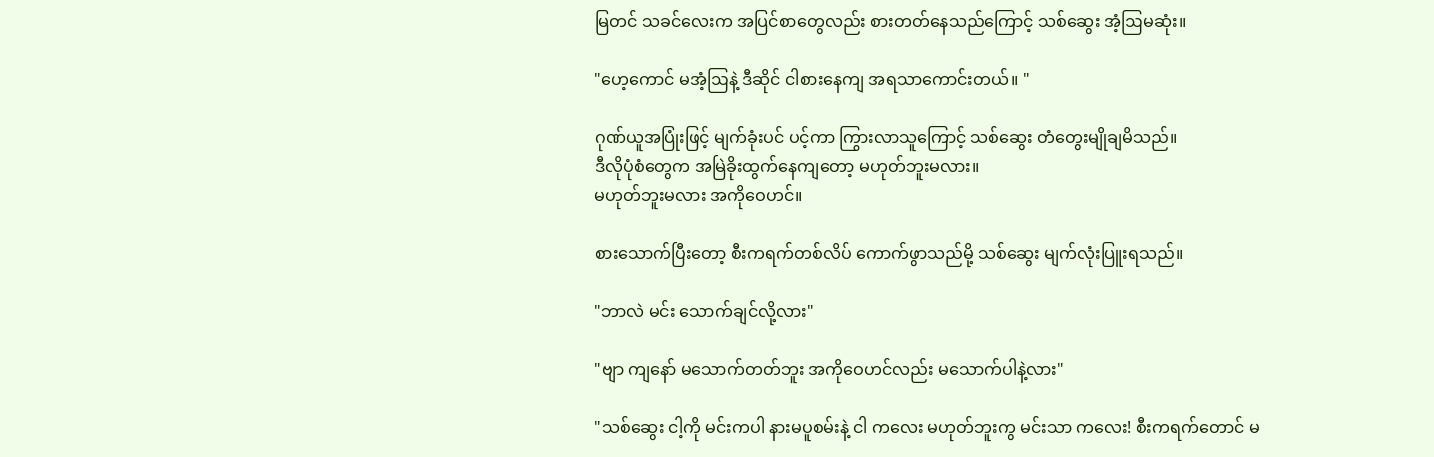မြတင် သခင်လေးက အပြင်စာတွေလည်း စားတတ်နေသည်ကြောင့် သစ်ဆွေး အံ့ဩမဆုံး။

"ဟေ့ကောင် မအံ့ဩနဲ့ ဒီဆိုင် ငါစားနေကျ အရသာကောင်းတယ်။ "

ဂုဏ်ယူအပြုံးဖြင့် မျက်ခုံးပင် ပင့်ကာ ကြွားလာသူကြောင့် သစ်ဆွေး တံတွေးမျိုချမိသည်။
ဒီလိုပုံစံတွေက အမြဲခိုးထွက်နေကျတော့ မဟုတ်ဘူးမလား။
မဟုတ်ဘူးမလား အကိုဝေဟင်။

စားသောက်ပြီးတော့ စီးကရက်တစ်လိပ် ကောက်ဖွာသည်မို့ သစ်ဆွေး မျက်လုံးပြူးရသည်။

"ဘာလဲ မင်း သောက်ချင်လို့လား"

"ဗျာ ကျနော် မသောက်တတ်ဘူး အကိုဝေဟင်လည်း မသောက်ပါနဲ့လား"

"သစ်ဆွေး ငါ့ကို မင်းကပါ နားမပူစမ်းနဲ့ ငါ ကလေး မဟုတ်ဘူးကွ မင်းသာ ကလေး! စီးကရက်တောင် မ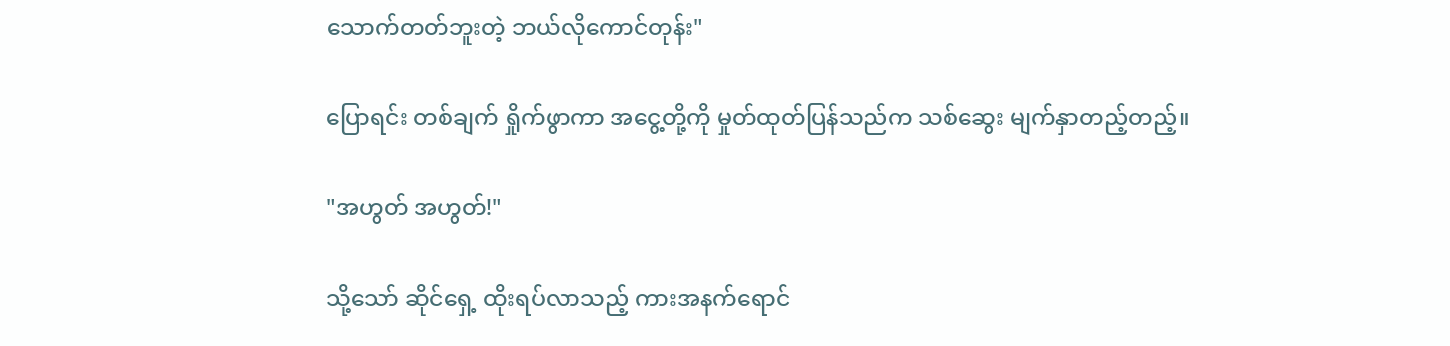သောက်တတ်ဘူးတဲ့ ဘယ်လိုကောင်တုန်း"

ပြောရင်း တစ်ချက် ရှိုက်ဖွာကာ အငွေ့တို့ကို မှုတ်ထုတ်ပြန်သည်က သစ်ဆွေး မျက်နှာတည့်တည့်။

"အဟွတ် အဟွတ်!"

သို့သော် ဆိုင်ရှေ့ ထိုးရပ်လာသည့် ကားအနက်ရောင်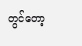တွင်တော့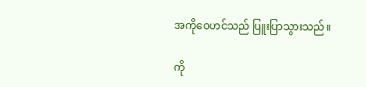အကိုဝေဟင်သည် ပြူးပြာသွားသည်။

ကို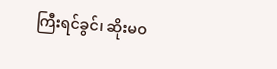ကြီးရင်ခွင်၊ ဆိုးမဝ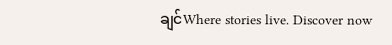ချင်Where stories live. Discover now